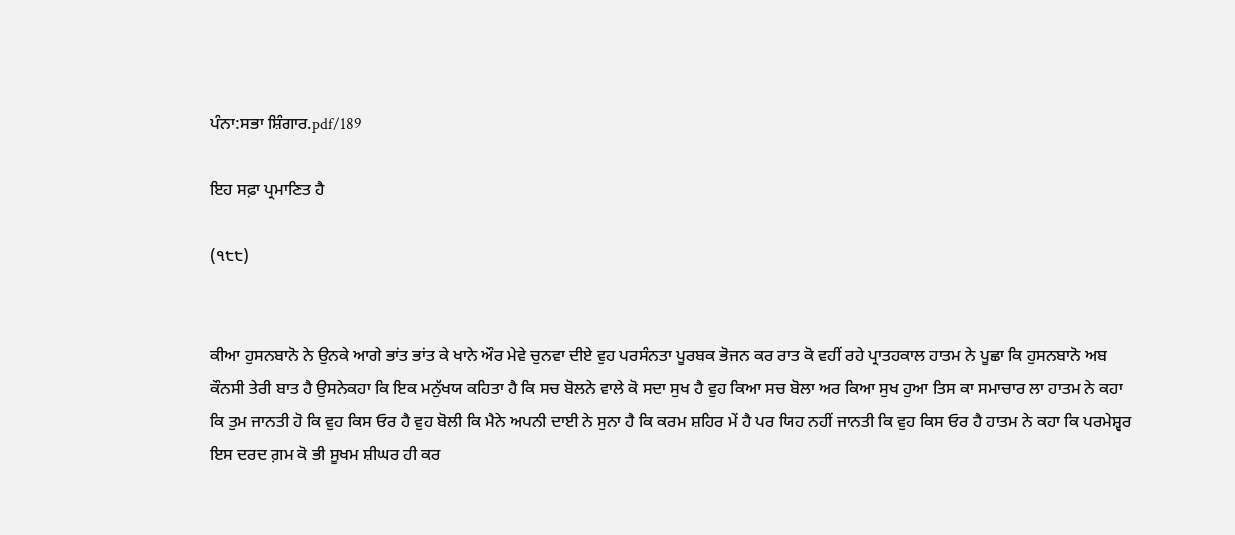ਪੰਨਾ:ਸਭਾ ਸ਼ਿੰਗਾਰ.pdf/189

ਇਹ ਸਫ਼ਾ ਪ੍ਰਮਾਣਿਤ ਹੈ

(੧੮੮)


ਕੀਆ ਹੁਸਨਬਾਨੋ ਨੇ ਉਨਕੇ ਆਗੇ ਭਾਂਤ ਭਾਂਤ ਕੇ ਖਾਨੇ ਔਰ ਮੇਵੇ ਚੁਨਵਾ ਦੀਏ ਵੁਹ ਪਰਸੰਨਤਾ ਪੂਰਬਕ ਭੋਜਨ ਕਰ ਰਾਤ ਕੋ ਵਹੀਂ ਰਹੇ ਪ੍ਰਾਤਹਕਾਲ ਹਾਤਮ ਨੇ ਪੂਛਾ ਕਿ ਹੁਸਨਬਾਨੋ ਅਬ ਕੌਨਸੀ ਤੇਰੀ ਬਾਤ ਹੈ ਉਸਨੇਕਹਾ ਕਿ ਇਕ ਮਨੁੱਖਯ ਕਹਿਤਾ ਹੈ ਕਿ ਸਚ ਬੋਲਨੇ ਵਾਲੇ ਕੋ ਸਦਾ ਸੁਖ ਹੈ ਵੁਹ ਕਿਆ ਸਚ ਬੋਲਾ ਅਰ ਕਿਆ ਸੁਖ ਹੁਆ ਤਿਸ ਕਾ ਸਮਾਚਾਰ ਲਾ ਹਾਤਮ ਨੇ ਕਹਾ ਕਿ ਤੁਮ ਜਾਨਤੀ ਹੋ ਕਿ ਵੁਹ ਕਿਸ ਓਰ ਹੈ ਵੁਹ ਬੋਲੀ ਕਿ ਮੈਨੇ ਅਪਨੀ ਦਾਈ ਨੇ ਸੁਨਾ ਹੈ ਕਿ ਕਰਮ ਸ਼ਹਿਰ ਮੇਂ ਹੈ ਪਰ ਯਿਹ ਨਹੀਂ ਜਾਨਤੀ ਕਿ ਵੁਹ ਕਿਸ ਓਰ ਹੈ ਹਾਤਮ ਨੇ ਕਹਾ ਕਿ ਪਰਮੇਸ਼੍ਵਰ ਇਸ ਦਰਦ ਗ਼ਮ ਕੋ ਭੀ ਸੂਖਮ ਸ਼ੀਘਰ ਹੀ ਕਰ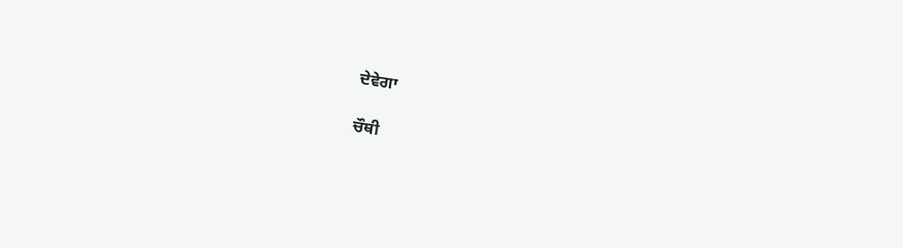ਦੇਵੇਗਾ

ਚੌਥੀ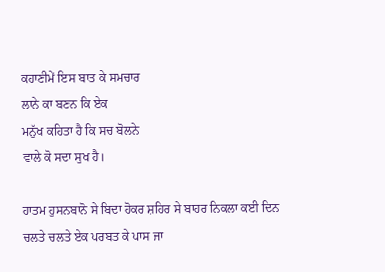ਕਹਾਣੀਮੇਂ ਇਸ ਬਾਤ ਕੇ ਸਮਚਾਰ
ਲਾਨੇ ਕਾ ਬਣਨ ਕਿ ਏਕ
ਮਨੁੱਖ ਕਹਿਤਾ ਹੈ ਕਿ ਸਚ ਬੋਲਨੇ
ਵਾਲੇ ਕੋ ਸਦਾ ਸੁਖ ਹੈ।

ਹਾਤਮ ਹੁਸਨਬਾਨੋ ਸੇ ਬਿਦਾ ਹੋਕਰ ਸ਼ਹਿਰ ਸੇ ਬਾਹਰ ਨਿਕਲਾ ਕਈ ਦਿਨ ਚਲਤੇ ਚਲਤੇ ਏਕ ਪਰਬਤ ਕੇ ਪਾਸ ਜਾ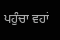ਪਹੁੰਚਾ ਵਹਾਂ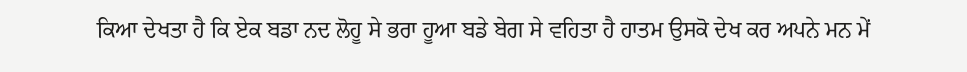ਕਿਆ ਦੇਖਤਾ ਹੈ ਕਿ ਏਕ ਬਡਾ ਨਦ ਲੋਹੂ ਸੇ ਭਰਾ ਹੂਆ ਬਡੇ ਬੇਗ ਸੇ ਵਹਿਤਾ ਹੈ ਹਾਤਮ ਉਸਕੋ ਦੇਖ ਕਰ ਅਪਨੇ ਮਨ ਮੇਂ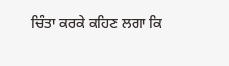ਚਿੰਤਾ ਕਰਕੇ ਕਹਿਣ ਲਗਾ ਕਿ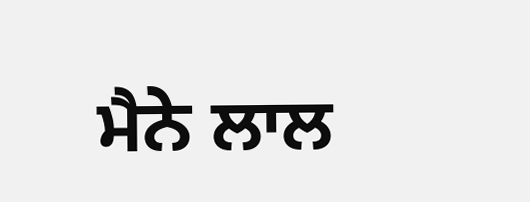ਮੈਨੇ ਲਾਲ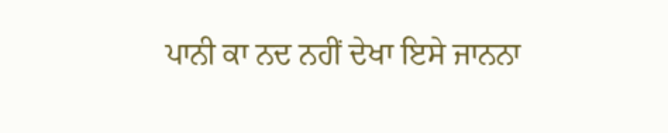ਪਾਨੀ ਕਾ ਨਦ ਨਹੀਂ ਦੇਖਾ ਇਸੇ ਜਾਨਨਾ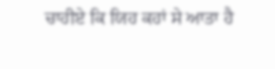ਚਾਹੀਏ ਕਿ ਯਿਹ ਕਹਾਂ ਸੇ ਆਤਾ ਹੈ